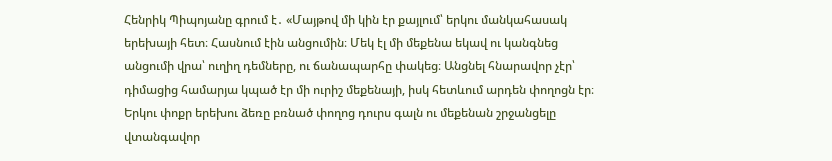Հենրիկ Պիպոյանը գրում է․ «Մայթով մի կին էր քայլում՝ երկու մանկահասակ երեխայի հետ։ Հասնում էին անցումին։ Մեկ էլ մի մեքենա եկավ ու կանգնեց անցումի վրա՝ ուղիղ դեմները, ու ճանապարհը փակեց։ Անցնել հնարավոր չէր՝ դիմացից համարյա կպած էր մի ուրիշ մեքենայի, իսկ հետևում արդեն փողոցն էր։ Երկու փոքր երեխու ձեռը բռնած փողոց դուրս գալն ու մեքենան շրջանցելը վտանգավոր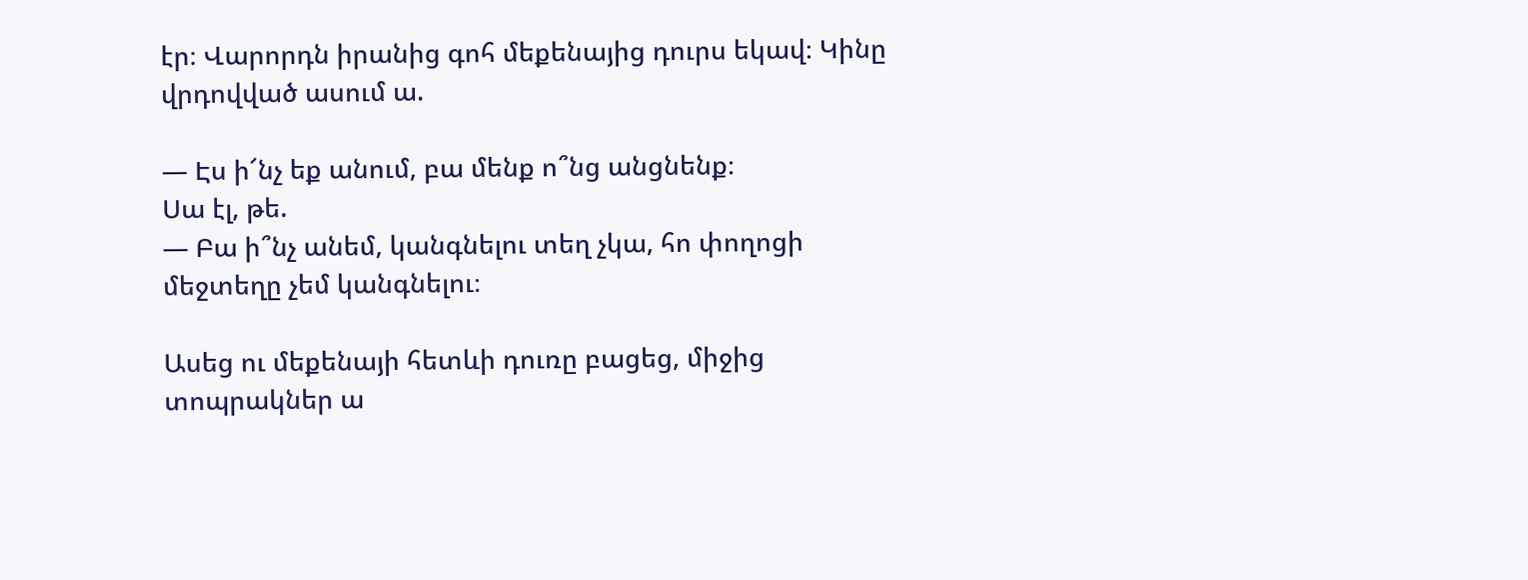էր։ Վարորդն իրանից գոհ մեքենայից դուրս եկավ։ Կինը վրդովված ասում ա.

— Էս ի՜նչ եք անում, բա մենք ո՞նց անցնենք։
Սա էլ, թե.
— Բա ի՞նչ անեմ, կանգնելու տեղ չկա, հո փողոցի մեջտեղը չեմ կանգնելու։

Ասեց ու մեքենայի հետևի դուռը բացեց, միջից տոպրակներ ա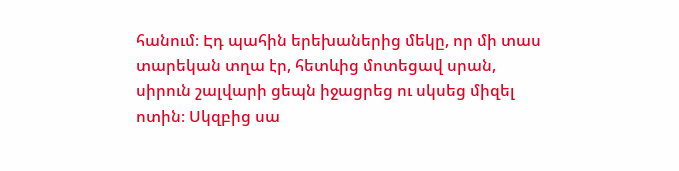հանում։ Էդ պահին երեխաներից մեկը, որ մի տաս տարեկան տղա էր, հետևից մոտեցավ սրան, սիրուն շալվարի ցեպն իջացրեց ու սկսեց միզել ոտին։ Սկզբից սա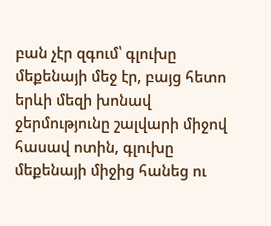բան չէր զգում՝ գլուխը մեքենայի մեջ էր, բայց հետո երևի մեզի խոնավ ջերմությունը շալվարի միջով հասավ ոտին, գլուխը մեքենայի միջից հանեց ու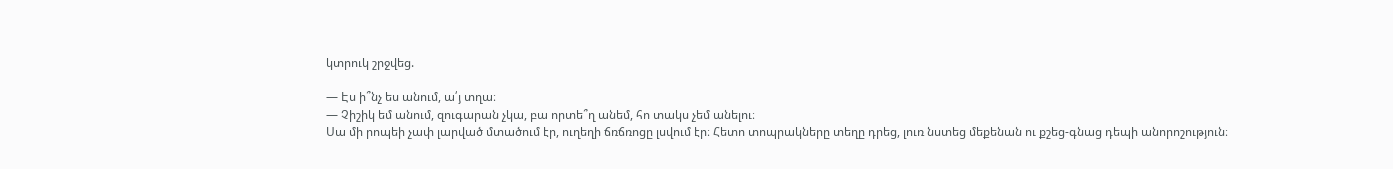կտրուկ շրջվեց.

— Էս ի՞նչ ես անում, ա՛յ տղա։
— Չիշիկ եմ անում, զուգարան չկա, բա որտե՞ղ անեմ, հո տակս չեմ անելու։
Սա մի րոպեի չափ լարված մտածում էր, ուղեղի ճռճռոցը լսվում էր։ Հետո տոպրակները տեղը դրեց, լուռ նստեց մեքենան ու քշեց-գնաց դեպի անորոշություն։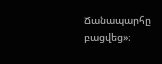Ճանապարհը բացվեց»։